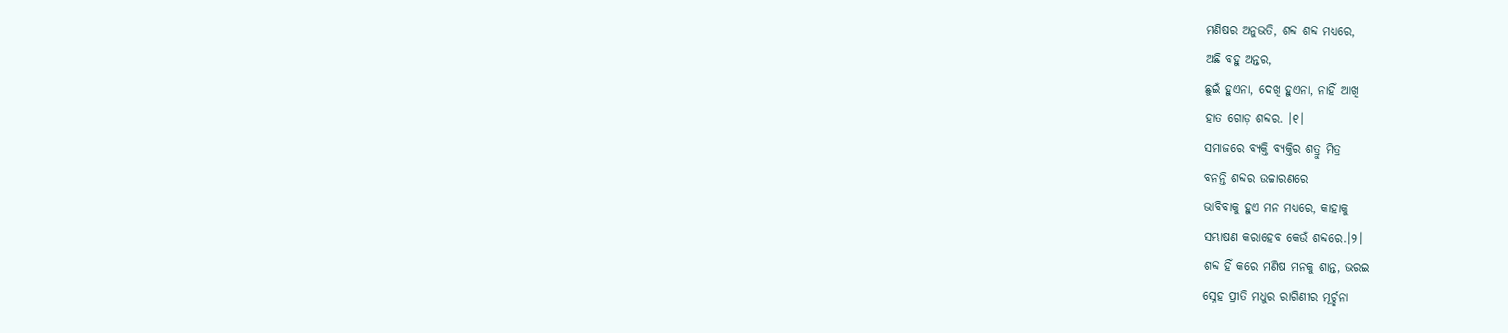ମଣିଷର ଅନୁଭତି, ଶବ୍ଦ ଶବ୍ଦ ମଧ୍ୟରେ,
ଅଛି ବହୁ ଅନ୍ତର,
ଛୁଇଁ ହୁଏନା, ଦେଖି ହୁଏନା, ନାହିଁ ଆଖି
ହାତ ଗୋଡ଼ ଶବ୍ଦର. ।୧।
ସମାଜରେ ବ୍ୟକ୍ତି ବ୍ୟକ୍ତିର ଶତ୍ରୁ ମିତ୍ର
ବନନ୍ତି ଶବ୍ଦର ଉଚ୍ଚାରଣରେ
ଭାବିବାକୁ ହୁଏ ମନ ମଧ୍ୟରେ, କାହାକୁ
ସମ୍ଭାଷଣ କରାହେବ କେଉଁ ଶବ୍ଦରେ.।୨।
ଶବ୍ଦ ହିଁ କରେ ମଣିଷ ମନକୁ ଶାନ୍ତ, ଭରଇ
ସ୍ନେହ ପ୍ରୀତି ମଧୁର ରାଗିଣୀର ମୂର୍ଚ୍ଛନା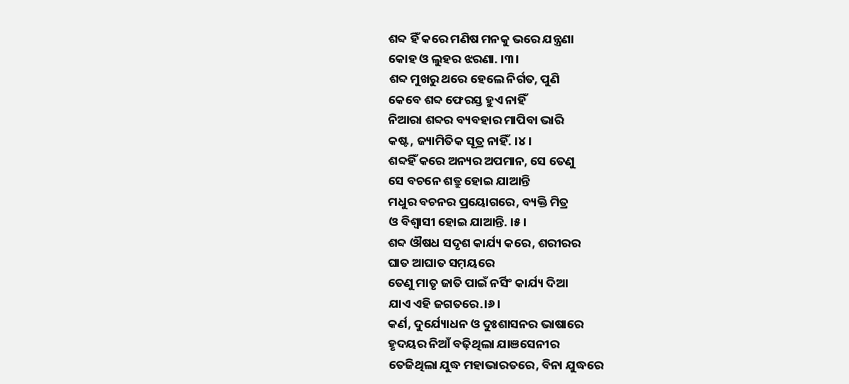ଶବ୍ଦ ହିଁ କରେ ମଣିଷ ମନକୁ ଭରେ ଯନ୍ତ୍ରଣା
କୋହ ଓ ଲୁହର ଝରଣା. ।୩।
ଶବ୍ଦ ମୁଖରୁ ଥରେ ହେଲେ ନିର୍ଗତ, ପୁଣି
କେବେ ଶବ୍ଦ ଫେରସ୍ତ ହୁଏ ନାହିଁ
ନିଆରା ଶବ୍ଦର ବ୍ୟବହାର ମାପିବା ଭାରି
କଷ୍ଟ, ଜ୍ୟାମିତିକ ସୂତ୍ର ନାହିଁ. ।୪।
ଶବ୍ଦହିଁ କରେ ଅନ୍ୟର ଅପମାନ, ସେ ତେଣୁ
ସେ ବଚନେ ଶତ୍ରୁ ହୋଇ ଯାଆନ୍ତି
ମଧୁର ବଚନର ପ୍ରୟୋଗରେ, ବ୍ୟକ୍ତି ମିତ୍ର
ଓ ବିଶ୍ଵାସୀ ହୋଇ ଯାଆନ୍ତି. ।୫।
ଶବ୍ଦ ଔଷଧ ସଦୃଶ କାର୍ଯ୍ୟ କରେ, ଶରୀରର
ଘାତ ଆଘାତ ସମ଼ୟରେ
ତେଣୁ ମାତୃ ଜାତି ପାଇଁ ନର୍ସିଂ କାର୍ଯ୍ୟ ଦିଆ
ଯାଏ ଏହି ଜଗତରେ.।୬।
କର୍ଣ, ଦୁର୍ଯ୍ୟୋଧନ ଓ ଦୁଃଶାସନର ଭାଷାରେ
ହୃଦୟର ନିଆଁ ବଢ଼ିଥିଲା ଯାଞସେନୀର
ତେଜିଥିଲା ଯୁଦ୍ଧ ମହାଭାରତରେ, ବିନା ଯୁଦ୍ଧରେ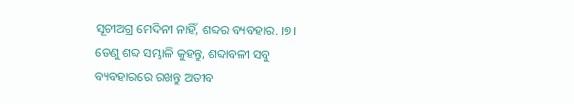ସୂଚୀଅଗ୍ର ମେଦିନୀ ନାହିଁ, ଶବ୍ଦର ବ୍ୟବହାର. ।୭।
ତେଣୁ ଶବ୍ଦ ସମ୍ଭାଳି କୁହନ୍ତୁ, ଶବ୍ଦାବଳୀ ସବୁ
ବ୍ୟବହାରରେ ରଖନ୍ତୁ ଅତୀବ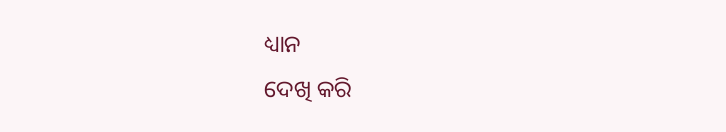ଧ୍ୟାନ
ଦେଖି କରି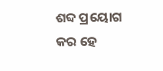ଶବ୍ଦ ପ୍ରୟୋଗ କର ହେ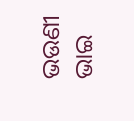ଭଉଣୀ
ଭାଇ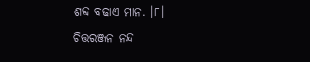ଶବ୍ଦ ବଢାଏ ମାନ. ।୮।
ଚିତ୍ତରଞ୍ଜନ ନନ୍ଦ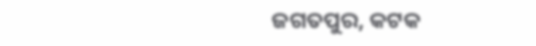ଜଗତପୁର, କଟକ